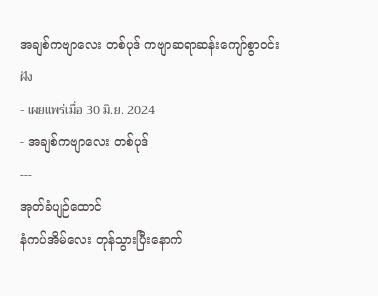အချစ်ကဗျာလေး တစ်ပုဒ် ကဗျာဆရာဆန်းကျော်စွာဝင်း
ฝัง
- เผยแพร่เมื่อ 30 มิ.ย. 2024
- အချစ်ကဗျာလေး တစ်ပုဒ်
---
အုတ်ခံပျဉ်ထောင်
နံကပ်အိမ်လေး တုန်သွားပြီးနောက်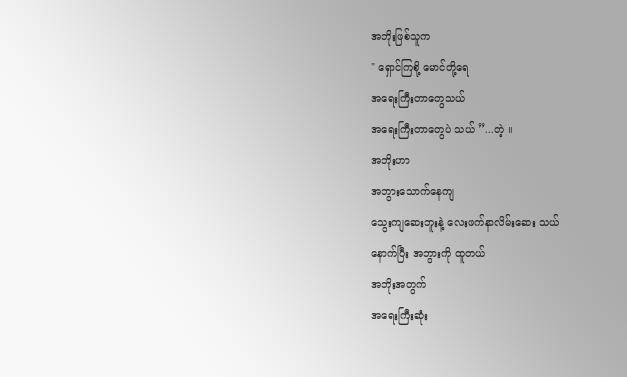အဘိုးဖြစ်သူက
" ရှောင်ကြစို့ မောင်တို့ရေ
အရေးကြီးတာတွေသယ်
အရေးကြီးတာတွေပဲ သယ် ”...တဲ့ ။
အဘိုးဟာ
အဘွားသောက်နေကျ
သွေးကျဆေးဘူးနဲ့ လေးဖက်နာလိမ်းဆေး သယ်
နောက်ပြီး အဘွားကို ထူတယ်
အဘိုးအတွက်
အရေးကြီးဆုံး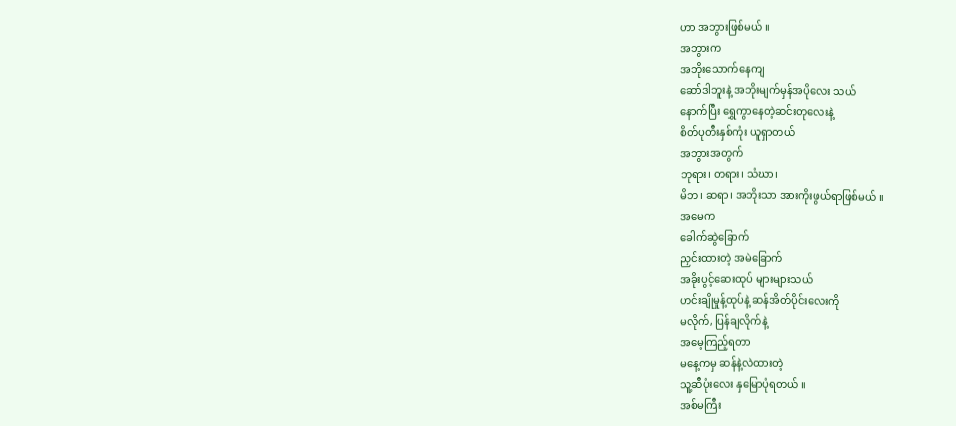ဟာ အဘွားဖြစ်မယ် ။
အဘွားက
အဘိုးသောက်နေကျ
ဆော်ဒါဘူးနဲ့ အဘိုးမျက်မှန်အပိုလေး သယ်
နောက်ပြီး ရွှေကွာနေတဲ့ဆင်းတုလေးနဲ့
စိတ်ပုတီးနှစ်ကုံး ယူရှာတယ်
အဘွားအတွက်
ဘုရား၊ တရား၊ သံဃာ၊
မိဘ၊ ဆရာ၊ အဘိုးသာ အားကိုးဖွယ်ရာဖြစ်မယ် ။
အမေက
ခေါက်ဆွဲခြောက်
ညှင်းထားတဲ့ အမဲခြောက်
အခိုးပွင့်ဆေးထုပ် များများသယ်
ဟင်းချိုမှုန့်ထုပ်နဲ့ ဆန်အိတ်ပိုင်းလေးကို
မလိုက်, ပြန်ချလိုက်နဲ့
အမေ့ကြည့်ရတာ
မနေ့ကမှ ဆန်နဲ့လဲထားတဲ့
သူ့ဆီပုံးလေး နှမြောပုံရတယ် ။
အစ်မကြီး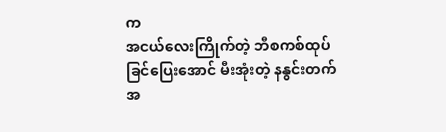က
အငယ်လေးကြိုက်တဲ့ ဘီစကစ်ထုပ်
ခြင်ပြေးအောင် မီးအုံးတဲ့ နနွင်းတက်
အ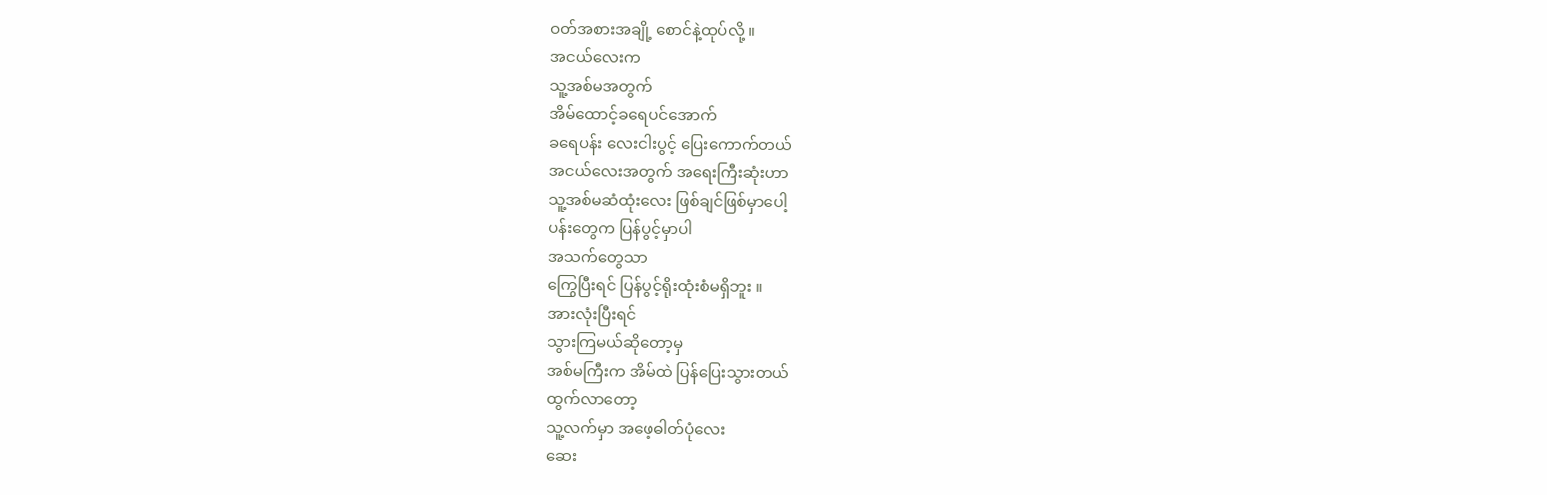ဝတ်အစားအချို့ စောင်နဲ့ထုပ်လို့ ။
အငယ်လေးက
သူ့အစ်မအတွက်
အိမ်ထောင့်ခရေပင်အောက်
ခရေပန်း လေးငါးပွင့် ပြေးကောက်တယ်
အငယ်လေးအတွက် အရေးကြီးဆုံးဟာ
သူ့အစ်မဆံထုံးလေး ဖြစ်ချင်ဖြစ်မှာပေါ့
ပန်းတွေက ပြန်ပွင့်မှာပါ
အသက်တွေသာ
ကြွေပြီးရင် ပြန်ပွင့်ရိုးထုံးစံမရှိဘူး ။
အားလုံးပြီးရင်
သွားကြမယ်ဆိုတော့မှ
အစ်မကြီးက အိမ်ထဲ ပြန်ပြေးသွားတယ်
ထွက်လာတော့
သူ့လက်မှာ အဖေ့ဓါတ်ပုံလေး
ဆေး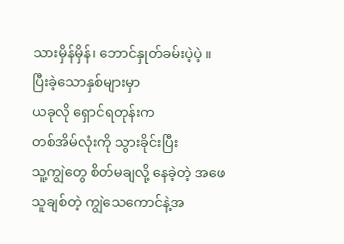သားမှိန်မှိန်၊ ဘောင်နှုတ်ခမ်းပဲ့ပဲ့ ။
ပြီးခဲ့သောနှစ်များမှာ
ယခုလို ရှောင်ရတုန်းက
တစ်အိမ်လုံးကို သွားခိုင်းပြီး
သူ့ကျွဲတွေ စိတ်မချလို့ နေခဲ့တဲ့ အဖေ
သူချစ်တဲ့ ကျွဲသေကောင်နဲ့အ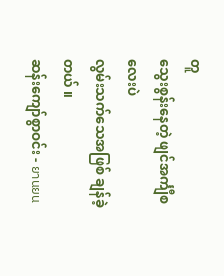တူ
သွေးစွန်းနေတဲ့ ဖျင်အင်္ကျီစလေးပဲ
လွမ်းသက်သေအဖြစ် ချန်ခဲ့တယ် ။
ဆန်းကျော်စွာဝင်း - ยานยน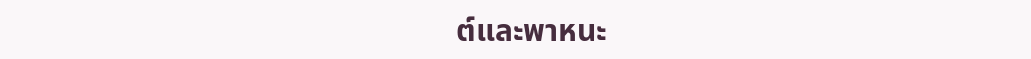ต์และพาหนะ